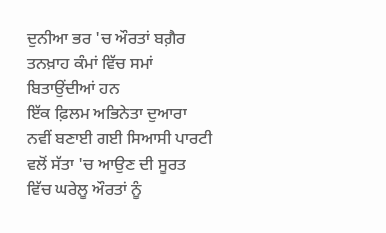ਦੁਨੀਆ ਭਰ 'ਚ ਔਰਤਾਂ ਬਗ਼ੈਰ ਤਨਖ਼ਾਹ ਕੰਮਾਂ ਵਿੱਚ ਸਮਾਂ ਬਿਤਾਉਂਦੀਆਂ ਹਨ
ਇੱਕ ਫ਼ਿਲਮ ਅਭਿਨੇਤਾ ਦੁਆਰਾ ਨਵੀਂ ਬਣਾਈ ਗਈ ਸਿਆਸੀ ਪਾਰਟੀ ਵਲੋਂ ਸੱਤਾ 'ਚ ਆਉਣ ਦੀ ਸੂਰਤ ਵਿੱਚ ਘਰੇਲੂ ਔਰਤਾਂ ਨੂੰ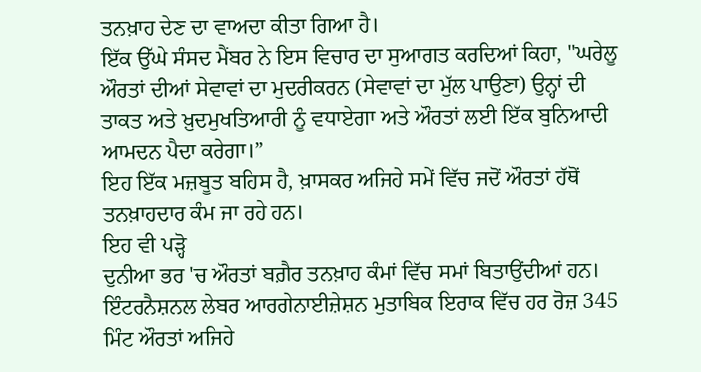ਤਨਖ਼ਾਹ ਦੇਣ ਦਾ ਵਾਅਦਾ ਕੀਤਾ ਗਿਆ ਹੈ।
ਇੱਕ ਉੱਘੇ ਸੰਸਦ ਮੈਂਬਰ ਨੇ ਇਸ ਵਿਚਾਰ ਦਾ ਸੁਆਗਤ ਕਰਦਿਆਂ ਕਿਹਾ, "ਘਰੇਲੂ ਔਰਤਾਂ ਦੀਆਂ ਸੇਵਾਵਾਂ ਦਾ ਮੁਦਰੀਕਰਨ (ਸੇਵਾਵਾਂ ਦਾ ਮੁੱਲ ਪਾਉਣਾ) ਉਨ੍ਹਾਂ ਦੀ ਤਾਕਤ ਅਤੇ ਖ਼ੁਦਮੁਖਤਿਆਰੀ ਨੂੰ ਵਧਾਏਗਾ ਅਤੇ ਔਰਤਾਂ ਲਈ ਇੱਕ ਬੁਨਿਆਦੀ ਆਮਦਨ ਪੈਦਾ ਕਰੇਗਾ।”
ਇਹ ਇੱਕ ਮਜ਼ਬੂਤ ਬਹਿਸ ਹੈ, ਖ਼ਾਸਕਰ ਅਜਿਹੇ ਸਮੇਂ ਵਿੱਚ ਜਦੋਂ ਔਰਤਾਂ ਹੱਥੋਂ ਤਨਖ਼ਾਹਦਾਰ ਕੰਮ ਜਾ ਰਹੇ ਹਨ।
ਇਹ ਵੀ ਪੜ੍ਹੋ
ਦੁਨੀਆ ਭਰ 'ਚ ਔਰਤਾਂ ਬਗ਼ੈਰ ਤਨਖ਼ਾਹ ਕੰਮਾਂ ਵਿੱਚ ਸਮਾਂ ਬਿਤਾਉਂਦੀਆਂ ਹਨ। ਇੰਟਰਨੈਸ਼ਨਲ ਲੇਬਰ ਆਰਗੇਨਾਈਜ਼ੇਸ਼ਨ ਮੁਤਾਬਿਕ ਇਰਾਕ ਵਿੱਚ ਹਰ ਰੋਜ਼ 345 ਮਿੰਟ ਔਰਤਾਂ ਅਜਿਹੇ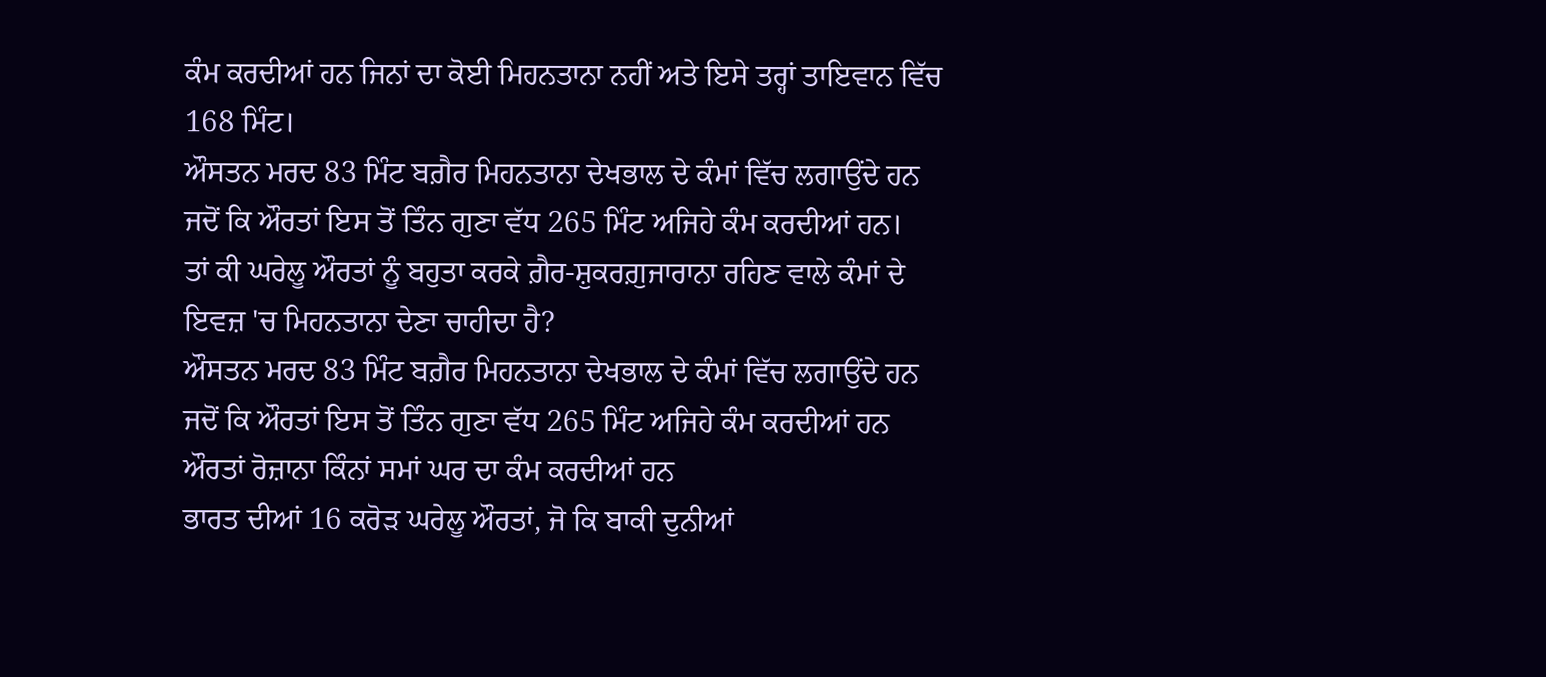ਕੰਮ ਕਰਦੀਆਂ ਹਨ ਜਿਨਾਂ ਦਾ ਕੋਈ ਮਿਹਨਤਾਨਾ ਨਹੀਂ ਅਤੇ ਇਸੇ ਤਰ੍ਹਾਂ ਤਾਇਵਾਨ ਵਿੱਚ 168 ਮਿੰਟ।
ਔਸਤਨ ਮਰਦ 83 ਮਿੰਟ ਬਗ਼ੈਰ ਮਿਹਨਤਾਨਾ ਦੇਖਭਾਲ ਦੇ ਕੰਮਾਂ ਵਿੱਚ ਲਗਾਉਂਦੇ ਹਨ ਜਦੋਂ ਕਿ ਔਰਤਾਂ ਇਸ ਤੋਂ ਤਿੰਨ ਗੁਣਾ ਵੱਧ 265 ਮਿੰਟ ਅਜਿਹੇ ਕੰਮ ਕਰਦੀਆਂ ਹਨ।
ਤਾਂ ਕੀ ਘਰੇਲੂ ਔਰਤਾਂ ਨੂੰ ਬਹੁਤਾ ਕਰਕੇ ਗ਼ੈਰ-ਸ਼ੁਕਰਗ਼ੁਜਾਰਾਨਾ ਰਹਿਣ ਵਾਲੇ ਕੰਮਾਂ ਦੇ ਇਵਜ਼ 'ਚ ਮਿਹਨਤਾਨਾ ਦੇਣਾ ਚਾਹੀਦਾ ਹੈ?
ਔਸਤਨ ਮਰਦ 83 ਮਿੰਟ ਬਗ਼ੈਰ ਮਿਹਨਤਾਨਾ ਦੇਖਭਾਲ ਦੇ ਕੰਮਾਂ ਵਿੱਚ ਲਗਾਉਂਦੇ ਹਨ ਜਦੋਂ ਕਿ ਔਰਤਾਂ ਇਸ ਤੋਂ ਤਿੰਨ ਗੁਣਾ ਵੱਧ 265 ਮਿੰਟ ਅਜਿਹੇ ਕੰਮ ਕਰਦੀਆਂ ਹਨ
ਔਰਤਾਂ ਰੋਜ਼ਾਨਾ ਕਿੰਨਾਂ ਸਮਾਂ ਘਰ ਦਾ ਕੰਮ ਕਰਦੀਆਂ ਹਨ
ਭਾਰਤ ਦੀਆਂ 16 ਕਰੋੜ ਘਰੇਲੂ ਔਰਤਾਂ, ਜੋ ਕਿ ਬਾਕੀ ਦੁਨੀਆਂ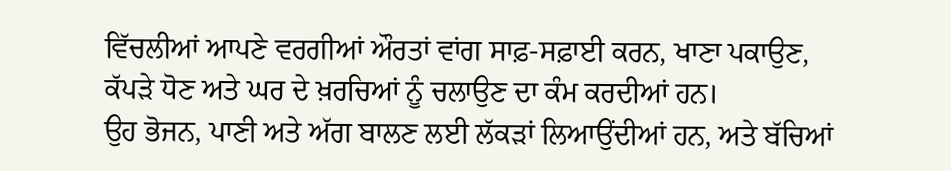ਵਿੱਚਲੀਆਂ ਆਪਣੇ ਵਰਗੀਆਂ ਔਰਤਾਂ ਵਾਂਗ ਸਾਫ਼-ਸਫ਼ਾਈ ਕਰਨ, ਖਾਣਾ ਪਕਾਉਣ, ਕੱਪੜੇ ਧੋਣ ਅਤੇ ਘਰ ਦੇ ਖ਼ਰਚਿਆਂ ਨੂੰ ਚਲਾਉਣ ਦਾ ਕੰਮ ਕਰਦੀਆਂ ਹਨ।
ਉਹ ਭੋਜਨ, ਪਾਣੀ ਅਤੇ ਅੱਗ ਬਾਲਣ ਲਈ ਲੱਕੜਾਂ ਲਿਆਉਂਦੀਆਂ ਹਨ, ਅਤੇ ਬੱਚਿਆਂ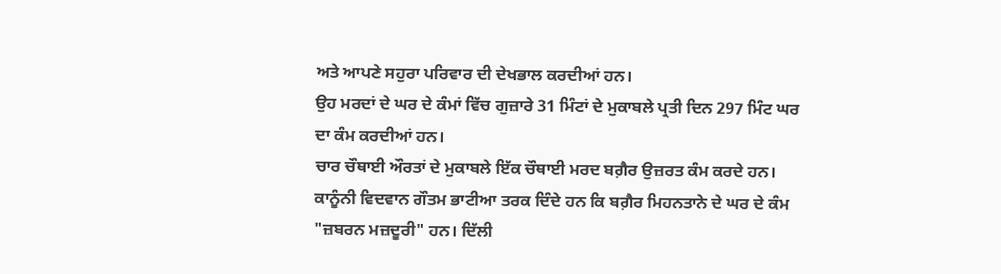ਅਤੇ ਆਪਣੇ ਸਹੁਰਾ ਪਰਿਵਾਰ ਦੀ ਦੇਖਭਾਲ ਕਰਦੀਆਂ ਹਨ।
ਉਹ ਮਰਦਾਂ ਦੇ ਘਰ ਦੇ ਕੰਮਾਂ ਵਿੱਚ ਗੁਜ਼ਾਰੇ 31 ਮਿੰਟਾਂ ਦੇ ਮੁਕਾਬਲੇ ਪ੍ਰਤੀ ਦਿਨ 297 ਮਿੰਟ ਘਰ ਦਾ ਕੰਮ ਕਰਦੀਆਂ ਹਨ।
ਚਾਰ ਚੌਥਾਈ ਔਰਤਾਂ ਦੇ ਮੁਕਾਬਲੇ ਇੱਕ ਚੌਥਾਈ ਮਰਦ ਬਗ਼ੈਰ ਉਜ਼ਰਤ ਕੰਮ ਕਰਦੇ ਹਨ।
ਕਾਨੂੰਨੀ ਵਿਦਵਾਨ ਗੌਤਮ ਭਾਟੀਆ ਤਰਕ ਦਿੰਦੇ ਹਨ ਕਿ ਬਗ਼ੈਰ ਮਿਹਨਤਾਨੇ ਦੇ ਘਰ ਦੇ ਕੰਮ "ਜ਼ਬਰਨ ਮਜ਼ਦੂਰੀ" ਹਨ। ਦਿੱਲੀ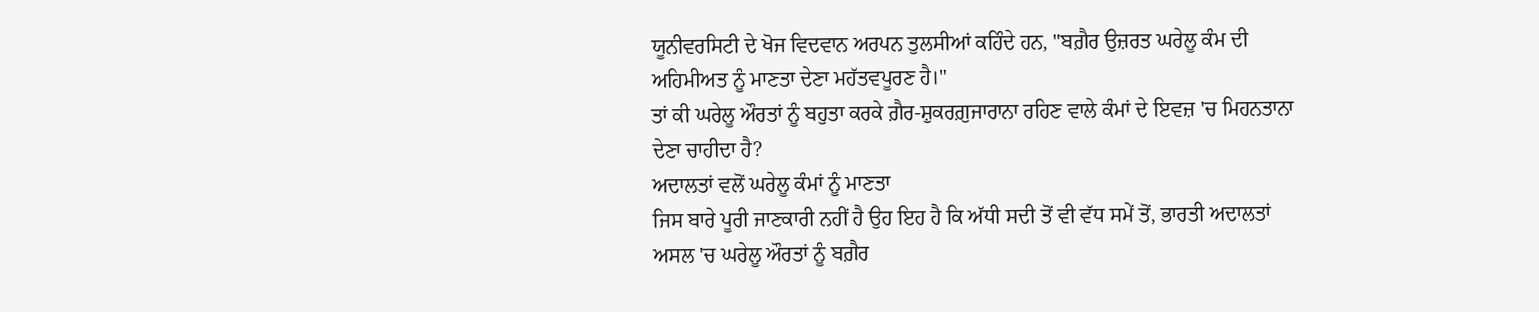ਯੂਨੀਵਰਸਿਟੀ ਦੇ ਖੋਜ ਵਿਦਵਾਨ ਅਰਪਨ ਤੁਲਸੀਆਂ ਕਹਿੰਦੇ ਹਨ, "ਬਗ਼ੈਰ ਉਜ਼ਰਤ ਘਰੇਲੂ ਕੰਮ ਦੀ ਅਹਿਮੀਅਤ ਨੂੰ ਮਾਣਤਾ ਦੇਣਾ ਮਹੱਤਵਪੂਰਣ ਹੈ।"
ਤਾਂ ਕੀ ਘਰੇਲੂ ਔਰਤਾਂ ਨੂੰ ਬਹੁਤਾ ਕਰਕੇ ਗ਼ੈਰ-ਸ਼ੁਕਰਗ਼ੁਜਾਰਾਨਾ ਰਹਿਣ ਵਾਲੇ ਕੰਮਾਂ ਦੇ ਇਵਜ਼ 'ਚ ਮਿਹਨਤਾਨਾ ਦੇਣਾ ਚਾਹੀਦਾ ਹੈ?
ਅਦਾਲਤਾਂ ਵਲੋਂ ਘਰੇਲੂ ਕੰਮਾਂ ਨੂੰ ਮਾਣਤਾ
ਜਿਸ ਬਾਰੇ ਪੂਰੀ ਜਾਣਕਾਰੀ ਨਹੀਂ ਹੈ ਉਹ ਇਹ ਹੈ ਕਿ ਅੱਧੀ ਸਦੀ ਤੋਂ ਵੀ ਵੱਧ ਸਮੇਂ ਤੋਂ, ਭਾਰਤੀ ਅਦਾਲਤਾਂ ਅਸਲ 'ਚ ਘਰੇਲੂ ਔਰਤਾਂ ਨੂੰ ਬਗ਼ੈਰ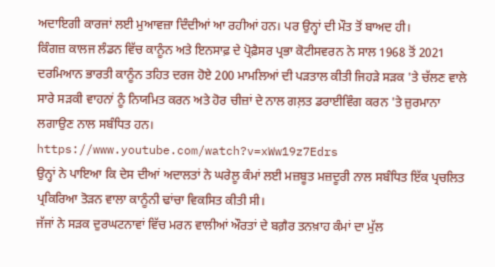ਅਦਾਇਗੀ ਕਾਰਜਾਂ ਲਈ ਮੁਆਵਜ਼ਾ ਦਿੰਦੀਆਂ ਆ ਰਹੀਆਂ ਹਨ। ਪਰ ਉਨ੍ਹਾਂ ਦੀ ਮੌਤ ਤੋਂ ਬਾਅਦ ਹੀ।
ਕਿੰਗਜ਼ ਕਾਲਜ ਲੰਡਨ ਵਿੱਚ ਕਾਨੂੰਨ ਅਤੇ ਇਨਸਾਫ਼ ਦੇ ਪ੍ਰੋਫ਼ੈਸਰ ਪ੍ਰਭਾ ਕੋਟੀਸਵਰਨ ਨੇ ਸਾਲ 1968 ਤੋਂ 2021 ਦਰਮਿਆਨ ਭਾਰਤੀ ਕਾਨੂੰਨ ਤਹਿਤ ਦਰਜ ਹੋਏ 200 ਮਾਮਲਿਆਂ ਦੀ ਪੜਤਾਲ ਕੀਤੀ ਜਿਹੜੇ ਸੜਕ 'ਤੇ ਚੱਲਣ ਵਾਲੇ ਸਾਰੇ ਸੜਕੀ ਵਾਹਨਾਂ ਨੂੰ ਨਿਯਮਿਤ ਕਰਨ ਅਤੇ ਹੋਰ ਚੀਜ਼ਾਂ ਦੇ ਨਾਲ ਗਲ਼ਤ ਡਰਾਈਵਿੰਗ ਕਰਨ 'ਤੇ ਜ਼ੁਰਮਾਨਾ ਲਗਾਉਣ ਨਾਲ ਸਬੰਧਿਤ ਹਨ।
https://www.youtube.com/watch?v=xWw19z7Edrs
ਉਨ੍ਹਾਂ ਨੇ ਪਾਇਆ ਕਿ ਦੇਸ ਦੀਆਂ ਅਦਾਲਤਾਂ ਨੇ ਘਰੇਲੂ ਕੰਮਾਂ ਲਈ ਮਜ਼ਬੂਤ ਮਜ਼ਦੂਰੀ ਨਾਲ ਸਬੰਧਿਤ ਇੱਕ ਪ੍ਰਚਲਿਤ ਪ੍ਰਕਿਰਿਆ ਤੋੜਨ ਵਾਲਾ ਕਾਨੂੰਨੀ ਢਾਂਚਾ ਵਿਕਸਿਤ ਕੀਤੀ ਸੀ।
ਜੱਜਾਂ ਨੇ ਸੜਕ ਦੁਰਘਟਨਾਵਾਂ ਵਿੱਚ ਮਰਨ ਵਾਲੀਆਂ ਔਰਤਾਂ ਦੇ ਬਗ਼ੈਰ ਤਨਖ਼ਾਹ ਕੰਮਾਂ ਦਾ ਮੁੱਲ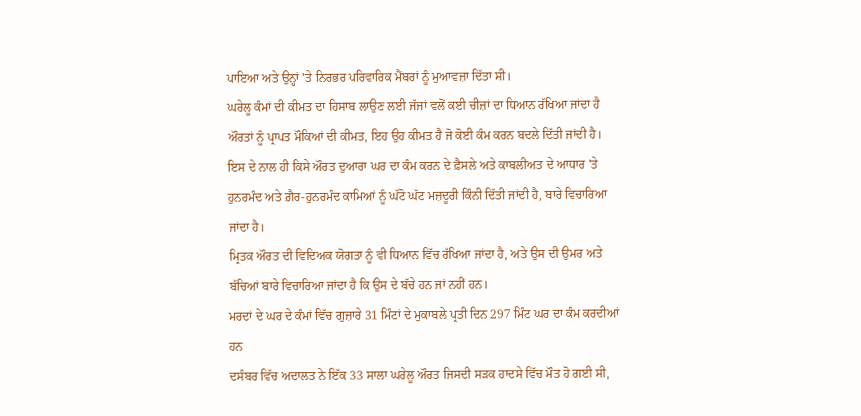ਪਾਇਆ ਅਤੇ ਉਨ੍ਹਾਂ 'ਤੇ ਨਿਰਭਰ ਪਰਿਵਾਰਿਕ ਮੈਂਬਰਾਂ ਨੂੰ ਮੁਆਵਜ਼ਾ ਦਿੱਤਾ ਸੀ।
ਘਰੇਲੂ ਕੰਮਾਂ ਦੀ ਕੀਮਤ ਦਾ ਹਿਸਾਬ ਲਾਉਣ ਲਈ ਜੱਜਾਂ ਵਲੋਂ ਕਈ ਚੀਜ਼ਾਂ ਦਾ ਧਿਆਨ ਰੱਖਿਆ ਜਾਂਦਾ ਹੈ ਔਰਤਾਂ ਨੂੰ ਪ੍ਰਾਪਤ ਮੌਕਿਆਂ ਦੀ ਕੀਮਤ, ਇਹ ਉਹ ਕੀਮਤ ਹੈ ਜੋ ਕੋਈ ਕੰਮ ਕਰਨ ਬਦਲੇ ਦਿੱਤੀ ਜਾਂਦੀ ਹੈ।
ਇਸ ਦੇ ਨਾਲ ਹੀ ਕਿਸੇ ਔਰਤ ਦੁਆਰਾ ਘਰ ਦਾ ਕੰਮ ਕਰਨ ਦੇ ਫ਼ੈਸਲੇ ਅਤੇ ਕਾਬਲੀਅਤ ਦੇ ਆਧਾਰ 'ਤੇ ਹੁਨਰਮੰਦ ਅਤੇ ਗ਼ੈਰ-ਹੁਨਰਮੰਦ ਕਾਮਿਆਂ ਨੂੰ ਘੱਟੋ ਘੱਟ ਮਜ਼ਦੂਰੀ ਕਿੰਨੀ ਦਿੱਤੀ ਜਾਂਦੀ ਹੈ, ਬਾਰੇ ਵਿਚਾਰਿਆ ਜਾਂਦਾ ਹੈ।
ਮ੍ਰਿਤਕ ਔਰਤ ਦੀ ਵਿਦਿਅਕ ਯੋਗਤਾ ਨੂੰ ਵੀ ਧਿਆਨ ਵਿੱਚ ਰੱਖਿਆ ਜਾਂਦਾ ਹੈ, ਅਤੇ ਉਸ ਦੀ ਉਮਰ ਅਤੇ ਬੱਚਿਆਂ ਬਾਰੇ ਵਿਚਾਰਿਆ ਜਾਂਦਾ ਹੈ ਕਿ ਉਸ ਦੇ ਬੱਚੇ ਹਨ ਜਾਂ ਨਹੀਂ ਹਨ।
ਮਰਦਾਂ ਦੇ ਘਰ ਦੇ ਕੰਮਾਂ ਵਿੱਚ ਗੁਜ਼ਾਰੇ 31 ਮਿੰਟਾਂ ਦੇ ਮੁਕਾਬਲੇ ਪ੍ਰਤੀ ਦਿਨ 297 ਮਿੰਟ ਘਰ ਦਾ ਕੰਮ ਕਰਦੀਆਂ ਹਨ
ਦਸੰਬਰ ਵਿੱਚ ਅਦਾਲਤ ਨੇ ਇੱਕ 33 ਸਾਲਾ ਘਰੇਲੂ ਔਰਤ ਜਿਸਦੀ ਸੜਕ ਹਾਦਸੇ ਵਿੱਚ ਮੌਤ ਹੋ ਗਈ ਸੀ,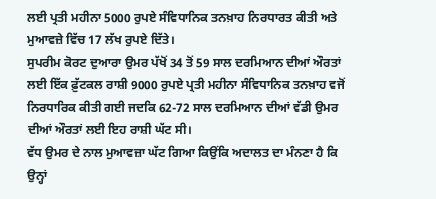ਲਈ ਪ੍ਰਤੀ ਮਹੀਨਾ 5000 ਰੁਪਏ ਸੰਵਿਧਾਨਿਕ ਤਨਖ਼ਾਹ ਨਿਰਧਾਰਤ ਕੀਤੀ ਅਤੇ ਮੁਆਵਜ਼ੇ ਵਿੱਚ 17 ਲੱਖ ਰੁਪਏ ਦਿੱਤੇ।
ਸੁਪਰੀਮ ਕੋਰਟ ਦੁਆਰਾ ਉਮਰ ਪੱਖੋਂ 34 ਤੋਂ 59 ਸਾਲ ਦਰਮਿਆਨ ਦੀਆਂ ਔਰਤਾਂ ਲਈ ਇੱਕ ਫ਼ੁੱਟਕਲ ਰਾਸ਼ੀ 9000 ਰੁਪਏ ਪ੍ਰਤੀ ਮਹੀਨਾ ਸੰਵਿਧਾਨਿਕ ਤਨਖ਼ਾਹ ਵਜੋਂ ਨਿਰਧਾਰਿਕ ਕੀਤੀ ਗਈ ਜਦਕਿ 62-72 ਸਾਲ ਦਰਮਿਆਨ ਦੀਆਂ ਵੱਡੀ ਉਮਰ ਦੀਆਂ ਔਰਤਾਂ ਲਈ ਇਹ ਰਾਸ਼ੀ ਘੱਟ ਸੀ।
ਵੱਧ ਉਮਰ ਦੇ ਨਾਲ ਮੁਆਵਜ਼ਾ ਘੱਟ ਗਿਆ ਕਿਉਂਕਿ ਅਦਾਲਤ ਦਾ ਮੰਨਣਾ ਹੈ ਕਿ ਉਨ੍ਹਾਂ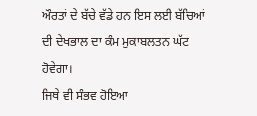ਔਰਤਾਂ ਦੇ ਬੱਚੇ ਵੱਡੇ ਹਨ ਇਸ ਲਈ ਬੱਚਿਆਂ ਦੀ ਦੇਖਭਾਲ ਦਾ ਕੰਮ ਮੁਕਾਬਲਤਨ ਘੱਟ ਹੋਵੇਗਾ।
ਜਿਥੇ ਵੀ ਸੰਭਵ ਹੋਇਆ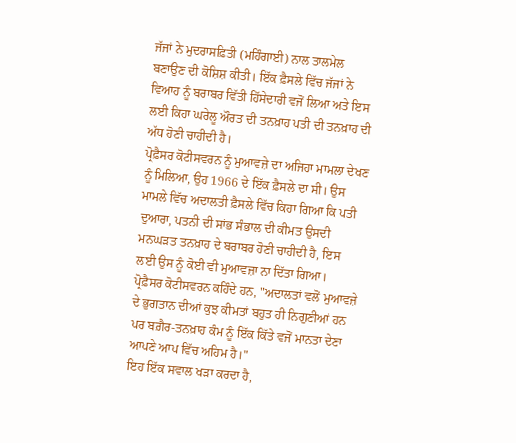ਜੱਜਾਂ ਨੇ ਮੁਦਰਾਸਫ਼ਿਤੀ (ਮਹਿੰਗਾਈ) ਨਾਲ ਤਾਲਮੇਲ ਬਣਾਉਣ ਦੀ ਕੋਸ਼ਿਸ਼ ਕੀਤੀ। ਇੱਕ ਫ਼ੈਸਲੇ ਵਿੱਚ ਜੱਜਾਂ ਨੇ ਵਿਆਹ ਨੂੰ ਬਰਾਬਰ ਵਿੱਤੀ ਹਿੱਸੇਦਾਰੀ ਵਜੋਂ ਲਿਆ ਅਤੇ ਇਸ ਲਈ ਕਿਹਾ ਘਰੇਲੂ ਔਰਤ ਦੀ ਤਨਖ਼ਾਹ ਪਤੀ ਦੀ ਤਨਖ਼ਾਹ ਦੀ ਅੱਧ ਹੋਣੀ ਚਾਹੀਦੀ ਹੈ।
ਪ੍ਰੋਫ਼ੈਸਰ ਕੋਟੀਸਵਰਨ ਨੂੰ ਮੁਆਵਜ਼ੇ ਦਾ ਅਜਿਹਾ ਮਾਮਲਾ ਦੇਖਣ ਨੂੰ ਮਿਲਿਆ, ਉਹ 1966 ਦੇ ਇੱਕ ਫ਼ੈਸਲੇ ਦਾ ਸੀ। ਉਸ ਮਾਮਲੇ ਵਿੱਚ ਅਦਾਲਤੀ ਫ਼ੈਸਲੇ ਵਿੱਚ ਕਿਹਾ ਗਿਆ ਕਿ ਪਤੀ ਦੁਆਰਾ, ਪਤਨੀ ਦੀ ਸਾਂਭ ਸੰਭਾਲ ਦੀ ਕੀਮਤ ਉਸਦੀ ਮਨਘੜਤ ਤਨਖ਼ਾਹ ਦੇ ਬਰਾਬਰ ਹੋਣੀ ਚਾਹੀਦੀ ਹੈ, ਇਸ ਲਈ ਉਸ ਨੂੰ ਕੋਈ ਵੀ ਮੁਆਵਜ਼ਾ ਨਾ ਦਿੱਤਾ ਗਿਆ।
ਪ੍ਰੋਫ਼ੈਸਰ ਕੋਟੀਸਵਰਨ ਕਹਿੰਦੇ ਹਨ, "ਅਦਾਲਤਾਂ ਵਲੋਂ ਮੁਆਵਜ਼ੇ ਦੇ ਭੁਗਤਾਨ ਦੀਆਂ ਕੁਝ ਕੀਮਤਾਂ ਬਹੁਤ ਹੀ ਨਿਗੁਣੀਆਂ ਹਨ ਪਰ ਬਗ਼ੈਰ-ਤਨਖ਼ਾਹ ਕੰਮ ਨੂੰ ਇੱਕ ਕਿੱਤੇ ਵਜੋਂ ਮਾਨਤਾ ਦੇਣਾ ਆਪਣੇ ਆਪ ਵਿੱਚ ਅਹਿਮ ਹੈ।"
ਇਹ ਇੱਕ ਸਵਾਲ ਖੜਾ ਕਰਦਾ ਹੈ,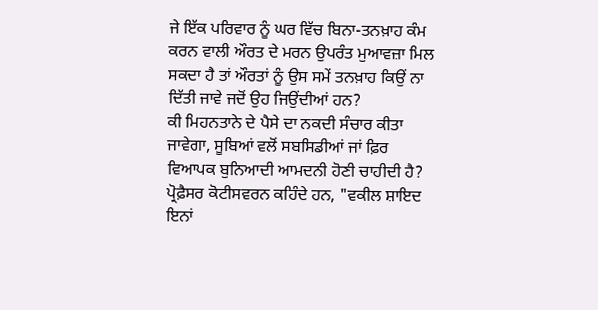ਜੇ ਇੱਕ ਪਰਿਵਾਰ ਨੂੰ ਘਰ ਵਿੱਚ ਬਿਨਾ-ਤਨਖ਼ਾਹ ਕੰਮ ਕਰਨ ਵਾਲੀ ਔਰਤ ਦੇ ਮਰਨ ਉਪਰੰਤ ਮੁਆਵਜ਼ਾ ਮਿਲ ਸਕਦਾ ਹੈ ਤਾਂ ਔਰਤਾਂ ਨੂੰ ਉਸ ਸਮੇਂ ਤਨਖ਼ਾਹ ਕਿਉਂ ਨਾ ਦਿੱਤੀ ਜਾਵੇ ਜਦੋਂ ਉਹ ਜਿਉਂਦੀਆਂ ਹਨ?
ਕੀ ਮਿਹਨਤਾਨੇ ਦੇ ਪੈਸੇ ਦਾ ਨਕਦੀ ਸੰਚਾਰ ਕੀਤਾ ਜਾਵੇਗਾ, ਸੂਬਿਆਂ ਵਲੋਂ ਸਬਸਿਡੀਆਂ ਜਾਂ ਫ਼ਿਰ ਵਿਆਪਕ ਬੁਨਿਆਦੀ ਆਮਦਨੀ ਹੋਣੀ ਚਾਹੀਦੀ ਹੈ?
ਪ੍ਰੋਫ਼ੈਸਰ ਕੋਟੀਸਵਰਨ ਕਹਿੰਦੇ ਹਨ, "ਵਕੀਲ ਸ਼ਾਇਦ ਇਨਾਂ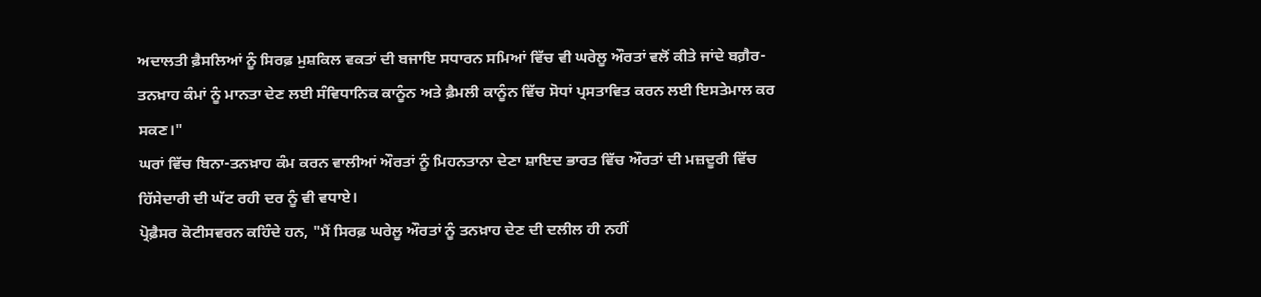ਅਦਾਲਤੀ ਫ਼ੈਸਲਿਆਂ ਨੂੰ ਸਿਰਫ਼ ਮੁਸ਼ਕਿਲ ਵਕਤਾਂ ਦੀ ਬਜਾਇ ਸਧਾਰਨ ਸਮਿਆਂ ਵਿੱਚ ਵੀ ਘਰੇਲੂ ਔਰਤਾਂ ਵਲੋਂ ਕੀਤੇ ਜਾਂਦੇ ਬਗ਼ੈਰ-ਤਨਖ਼ਾਹ ਕੰਮਾਂ ਨੂੰ ਮਾਨਤਾ ਦੇਣ ਲਈ ਸੰਵਿਧਾਨਿਕ ਕਾਨੂੰਨ ਅਤੇ ਫ਼ੈਮਲੀ ਕਾਨੂੰਨ ਵਿੱਚ ਸੋਧਾਂ ਪ੍ਰਸਤਾਵਿਤ ਕਰਨ ਲਈ ਇਸਤੇਮਾਲ ਕਰ ਸਕਣ।"
ਘਰਾਂ ਵਿੱਚ ਬਿਨਾ-ਤਨਖ਼ਾਹ ਕੰਮ ਕਰਨ ਵਾਲੀਆਂ ਔਰਤਾਂ ਨੂੰ ਮਿਹਨਤਾਨਾ ਦੇਣਾ ਸ਼ਾਇਦ ਭਾਰਤ ਵਿੱਚ ਔਰਤਾਂ ਦੀ ਮਜ਼ਦੂਰੀ ਵਿੱਚ ਹਿੱਸੇਦਾਰੀ ਦੀ ਘੱਟ ਰਹੀ ਦਰ ਨੂੰ ਵੀ ਵਧਾਏ।
ਪ੍ਰੋਫ਼ੈਸਰ ਕੋਟੀਸਵਰਨ ਕਹਿੰਦੇ ਹਨ, "ਮੈਂ ਸਿਰਫ਼ ਘਰੇਲੂ ਔਰਤਾਂ ਨੂੰ ਤਨਖ਼ਾਹ ਦੇਣ ਦੀ ਦਲੀਲ ਹੀ ਨਹੀਂ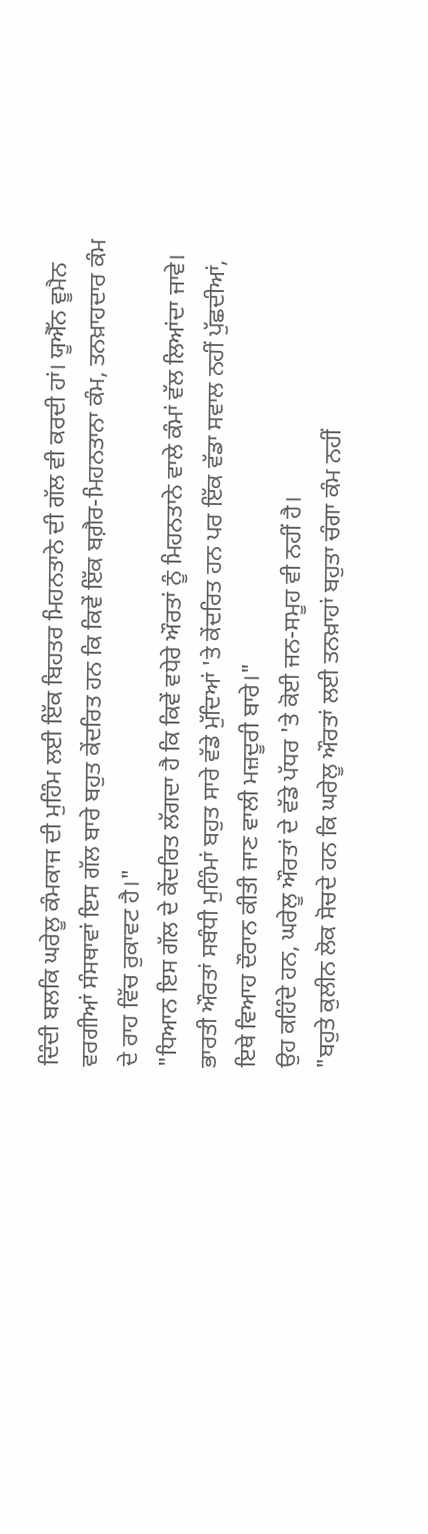ਦਿੰਦੀ ਬਲਕਿ ਘਰੇਲੂ ਕੰਮਕਾਜ ਦੀ ਮੁਹਿੰਮ ਲਈ ਇੱਕ ਬਿਹਤਰ ਮਿਹਨਤਾਨੇ ਦੀ ਗੱਲ ਵੀ ਕਰਦੀ ਹਾਂ। ਯੂਐੱਨ ਵੂਮੈਨ ਵਰਗੀਆਂ ਸੰਸਥਾਵਾਂ ਇਸ ਗੱਲ ਬਾਰੇ ਬਹੁਤ ਕੇਂਦਰਿਤ ਹਨ ਕਿ ਕਿਵੇਂ ਇੱਕ ਬਗ਼ੈਰ-ਮਿਹਨਤਾਨਾ ਕੰਮ, ਤਨਖ਼ਾਹਦਾਰ ਕੰਮ ਦੇ ਰਾਹ ਵਿੱਚ ਰੁਕਾਵਟ ਹੈ।"
"ਧਿਆਨ ਇਸ ਗੱਲ ਦੇ ਕੇਂਦਰਿਤ ਲੱਗਦਾ ਹੈ ਕਿ ਕਿਵੇਂ ਵਧੇਰੇ ਔਰਤਾਂ ਨੂੰ ਮਿਹਨਤਾਨੇ ਵਾਲੇ ਕੰਮਾਂ ਵੱਲ ਲਿਆਂਦਾ ਜਾਵੇ। ਭਾਰਤੀ ਔਰਤਾਂ ਸਬੰਧੀ ਮੁਹਿੰਮਾਂ ਬਹੁਤ ਸਾਰੇ ਵੱਡੇ ਮੁੱਦਿਆਂ 'ਤੇ ਕੇਂਦਰਿਤ ਹਨ ਪਰ ਇੱਕ ਵੱਡਾ ਸਵਾਲ ਨਹੀਂ ਪੁੱਛਦੀਆਂ, ਇਥੇ ਵਿਆਹ ਦੌਰਾਨ ਕੀਤੀ ਜਾਣ ਵਾਲੀ ਮਜ਼ਦੂਰੀ ਬਾਰੇ।"
ਉਹ ਕਹਿੰਦੇ ਹਨ, ਘਰੇਲੂ ਔਰਤਾਂ ਦੇ ਵੱਡੇ ਪੱਧਰ 'ਤੇ ਕੋਈ ਜਨ-ਸਮੂਹ ਵੀ ਨਹੀਂ ਹੈ।
"ਬਹੁਤੇ ਕੁਲੀਨ ਲੋਕ ਸੋਚਦੇ ਹਨ ਕਿ ਘਰੇਲੂ ਔਰਤਾਂ ਲਈ ਤਨਖ਼ਾਹਾਂ ਬਹੁਤਾ ਚੰਗਾ ਕੰਮ ਨਹੀਂ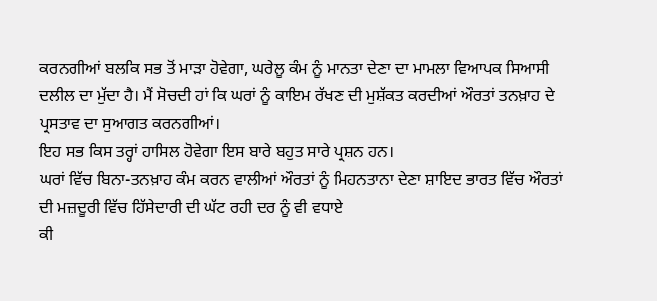ਕਰਨਗੀਆਂ ਬਲਕਿ ਸਭ ਤੋਂ ਮਾੜਾ ਹੋਵੇਗਾ, ਘਰੇਲੂ ਕੰਮ ਨੂੰ ਮਾਨਤਾ ਦੇਣਾ ਦਾ ਮਾਮਲਾ ਵਿਆਪਕ ਸਿਆਸੀ ਦਲੀਲ ਦਾ ਮੁੱਦਾ ਹੈ। ਮੈਂ ਸੋਚਦੀ ਹਾਂ ਕਿ ਘਰਾਂ ਨੂੰ ਕਾਇਮ ਰੱਖਣ ਦੀ ਮੁਸ਼ੱਕਤ ਕਰਦੀਆਂ ਔਰਤਾਂ ਤਨਖ਼ਾਹ ਦੇ ਪ੍ਰਸਤਾਵ ਦਾ ਸੁਆਗਤ ਕਰਨਗੀਆਂ।
ਇਹ ਸਭ ਕਿਸ ਤਰ੍ਹਾਂ ਹਾਸਿਲ ਹੋਵੇਗਾ ਇਸ ਬਾਰੇ ਬਹੁਤ ਸਾਰੇ ਪ੍ਰਸ਼ਨ ਹਨ।
ਘਰਾਂ ਵਿੱਚ ਬਿਨਾ-ਤਨਖ਼ਾਹ ਕੰਮ ਕਰਨ ਵਾਲੀਆਂ ਔਰਤਾਂ ਨੂੰ ਮਿਹਨਤਾਨਾ ਦੇਣਾ ਸ਼ਾਇਦ ਭਾਰਤ ਵਿੱਚ ਔਰਤਾਂ ਦੀ ਮਜ਼ਦੂਰੀ ਵਿੱਚ ਹਿੱਸੇਦਾਰੀ ਦੀ ਘੱਟ ਰਹੀ ਦਰ ਨੂੰ ਵੀ ਵਧਾਏ
ਕੀ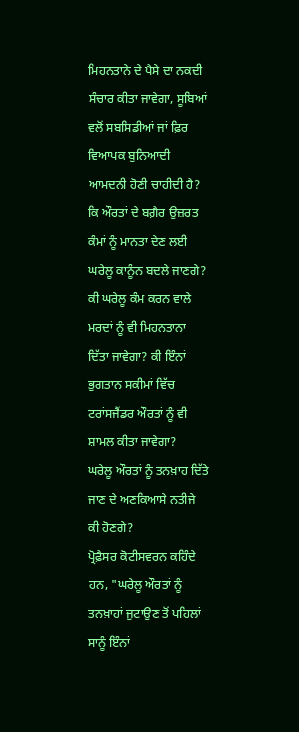ਮਿਹਨਤਾਨੇ ਦੇ ਪੈਸੇ ਦਾ ਨਕਦੀ ਸੰਚਾਰ ਕੀਤਾ ਜਾਵੇਗਾ, ਸੂਬਿਆਂ ਵਲੋਂ ਸਬਸਿਡੀਆਂ ਜਾਂ ਫ਼ਿਰ ਵਿਆਪਕ ਬੁਨਿਆਦੀ ਆਮਦਨੀ ਹੋਣੀ ਚਾਹੀਦੀ ਹੈ?
ਕਿ ਔਰਤਾਂ ਦੇ ਬਗ਼ੈਰ ਉਜ਼ਰਤ ਕੰਮਾਂ ਨੂੰ ਮਾਨਤਾ ਦੇਣ ਲਈ ਘਰੇਲੂ ਕਾਨੂੰਨ ਬਦਲੇ ਜਾਣਗੇ? ਕੀ ਘਰੇਲੂ ਕੰਮ ਕਰਨ ਵਾਲੇ ਮਰਦਾਂ ਨੂੰ ਵੀ ਮਿਹਨਤਾਨਾ ਦਿੱਤਾ ਜਾਵੇਗਾ? ਕੀ ਇੰਨਾਂ ਭੁਗਤਾਨ ਸਕੀਮਾਂ ਵਿੱਚ ਟਰਾਂਸਜੈਂਡਰ ਔਰਤਾਂ ਨੂੰ ਵੀ ਸ਼ਾਮਲ ਕੀਤਾ ਜਾਵੇਗਾ?
ਘਰੇਲੂ ਔਰਤਾਂ ਨੂੰ ਤਨਖ਼ਾਹ ਦਿੱਤੇ ਜਾਣ ਦੇ ਅਣਕਿਆਸੇ ਨਤੀਜੇ ਕੀ ਹੋਣਗੇ?
ਪ੍ਰੋਫ਼ੈਸਰ ਕੋਟੀਸਵਰਨ ਕਹਿੰਦੇ ਹਨ, "ਘਰੇਲੂ ਔਰਤਾਂ ਨੂੰ ਤਨਖ਼ਾਹਾਂ ਜੁਟਾਉਣ ਤੋਂ ਪਹਿਲਾਂ ਸਾਨੂੰ ਇੰਨਾਂ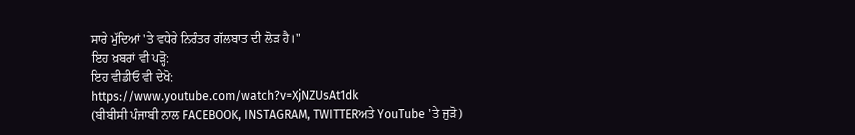ਸਾਰੇ ਮੁੱਦਿਆਂ 'ਤੇ ਵਧੇਰੇ ਨਿਰੰਤਰ ਗੱਲਬਾਤ ਦੀ ਲੋੜ ਹੈ।"
ਇਹ ਖ਼ਬਰਾਂ ਵੀ ਪੜ੍ਹੋ:
ਇਹ ਵੀਡੀਓ ਵੀ ਦੇਖੋ:
https://www.youtube.com/watch?v=XjNZUsAt1dk
(ਬੀਬੀਸੀ ਪੰਜਾਬੀ ਨਾਲ FACEBOOK, INSTAGRAM, TWITTERਅਤੇ YouTube 'ਤੇ ਜੁੜੋ)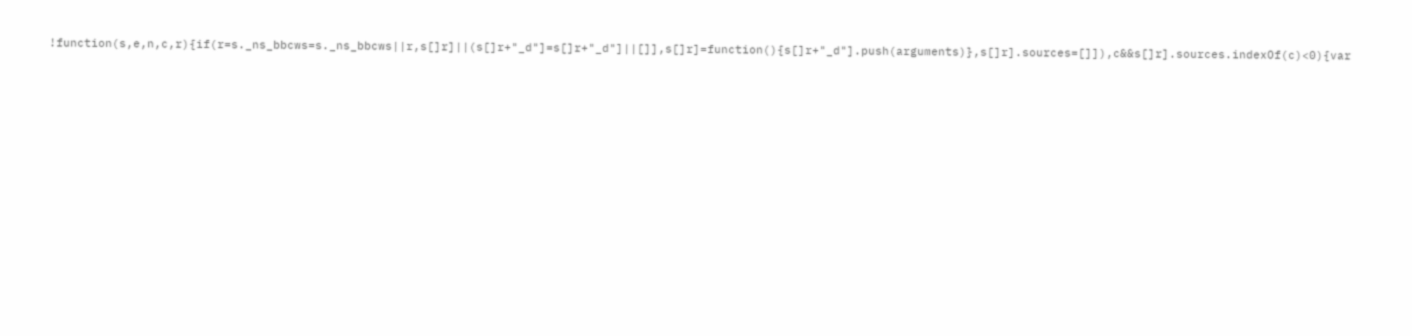!function(s,e,n,c,r){if(r=s._ns_bbcws=s._ns_bbcws||r,s[]r]||(s[]r+"_d"]=s[]r+"_d"]||[]],s[]r]=function(){s[]r+"_d"].push(arguments)},s[]r].sources=[]]),c&&s[]r].sources.indexOf(c)<0){var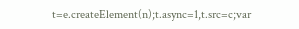t=e.createElement(n);t.async=1,t.src=c;var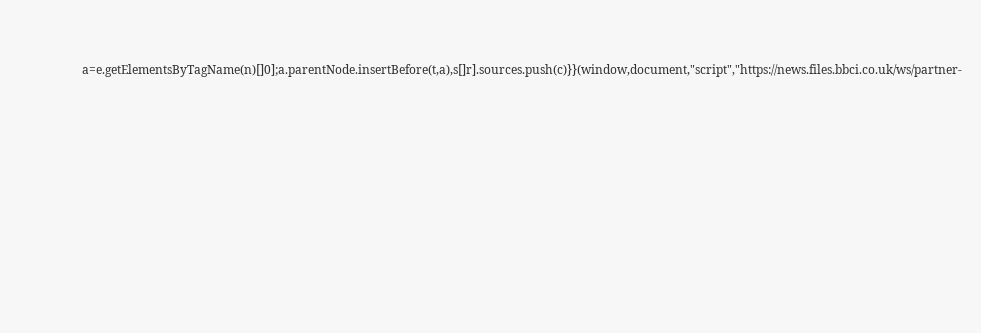a=e.getElementsByTagName(n)[]0];a.parentNode.insertBefore(t,a),s[]r].sources.push(c)}}(window,document,"script","https://news.files.bbci.co.uk/ws/partner-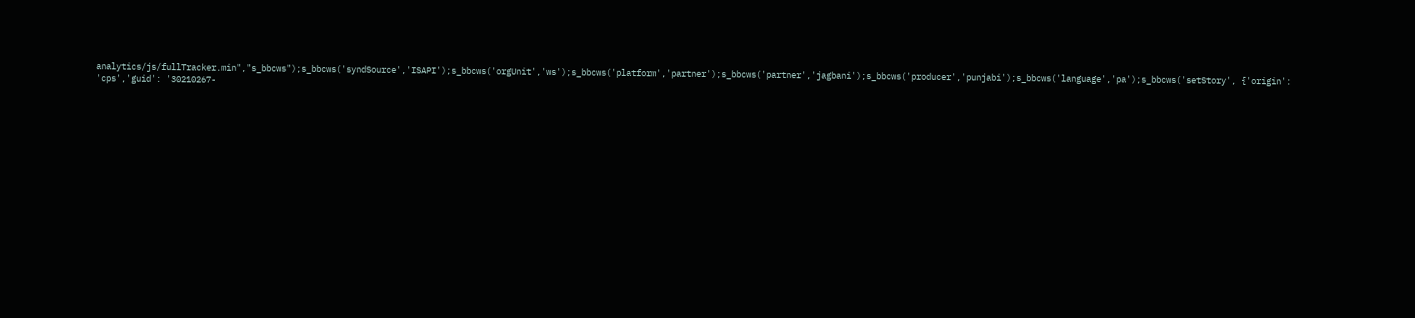analytics/js/fullTracker.min","s_bbcws");s_bbcws('syndSource','ISAPI');s_bbcws('orgUnit','ws');s_bbcws('platform','partner');s_bbcws('partner','jagbani');s_bbcws('producer','punjabi');s_bbcws('language','pa');s_bbcws('setStory', {'origin': 'cps','guid': '30210267-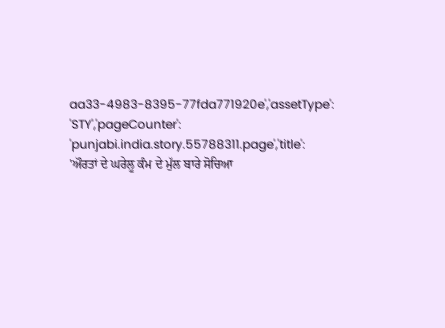aa33-4983-8395-77fda771920e','assetType': 'STY','pageCounter': 'punjabi.india.story.55788311.page','title': 'ਔਰਤਾਂ ਦੇ ਘਰੇਲੂ ਕੰਮ ਦੇ ਮੁੱਲ ਬਾਰੇ ਸੋਚਿਆ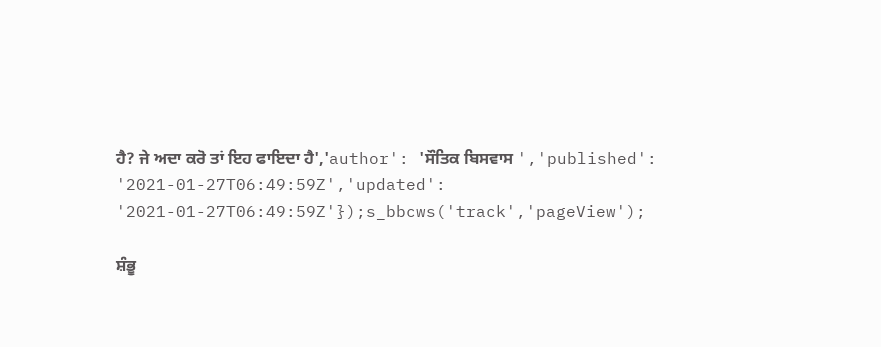ਹੈ? ਜੇ ਅਦਾ ਕਰੋ ਤਾਂ ਇਹ ਫਾਇਦਾ ਹੈ','author': 'ਸੌਤਿਕ ਬਿਸਵਾਸ ','published': '2021-01-27T06:49:59Z','updated': '2021-01-27T06:49:59Z'});s_bbcws('track','pageView');

ਸ਼ੰਭੂ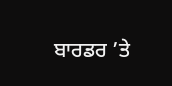ਬਾਰਡਰ ’ਤੇ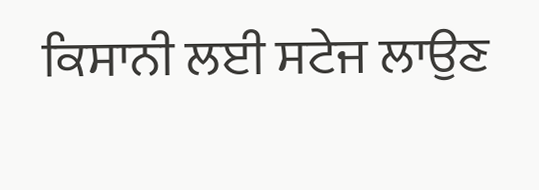ਕਿਸਾਨੀ ਲਈ ਸਟੇਜ ਲਾਉਣ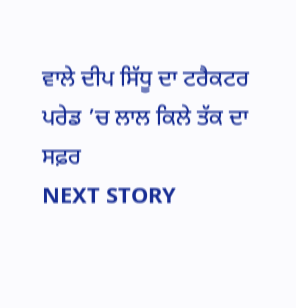ਵਾਲੇ ਦੀਪ ਸਿੱਧੂ ਦਾ ਟਰੈਕਟਰ ਪਰੇਡ ’ਚ ਲਾਲ ਕਿਲੇ ਤੱਕ ਦਾ ਸਫ਼ਰ
NEXT STORY